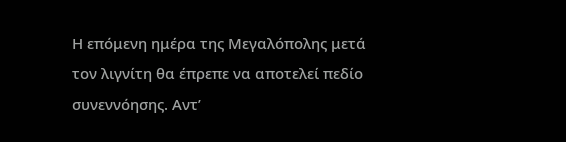Η επόμενη ημέρα της Μεγαλόπολης μετά τον λιγνίτη θα έπρεπε να αποτελεί πεδίο συνεννόησης. Αντ’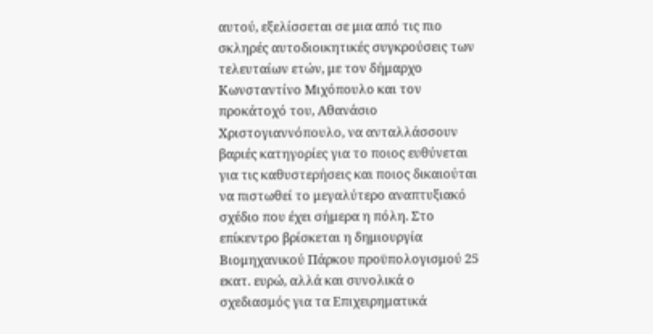αυτού, εξελίσσεται σε μια από τις πιο σκληρές αυτοδιοικητικές συγκρούσεις των τελευταίων ετών, με τον δήμαρχο Κωνσταντίνο Μιχόπουλο και τον προκάτοχό του, Αθανάσιο Χριστογιαννόπουλο, να ανταλλάσσουν βαριές κατηγορίες για το ποιος ευθύνεται για τις καθυστερήσεις και ποιος δικαιούται να πιστωθεί το μεγαλύτερο αναπτυξιακό σχέδιο που έχει σήμερα η πόλη. Στο επίκεντρο βρίσκεται η δημιουργία Βιομηχανικού Πάρκου προϋπολογισμού 25 εκατ. ευρώ, αλλά και συνολικά ο σχεδιασμός για τα Επιχειρηματικά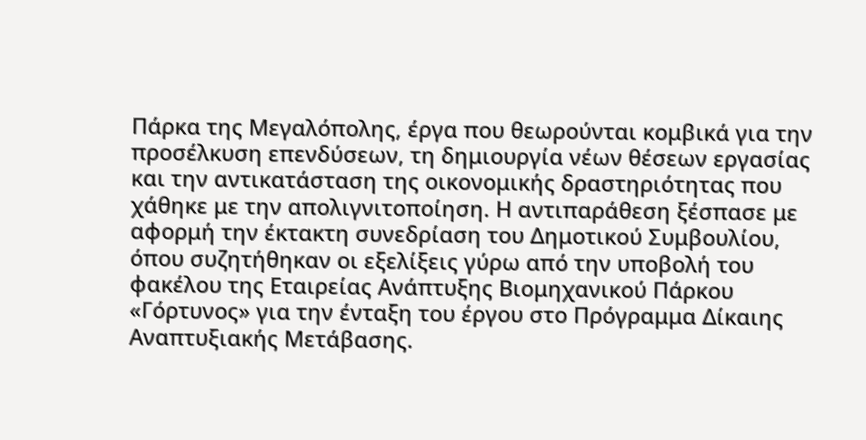Πάρκα της Μεγαλόπολης, έργα που θεωρούνται κομβικά για την προσέλκυση επενδύσεων, τη δημιουργία νέων θέσεων εργασίας και την αντικατάσταση της οικονομικής δραστηριότητας που χάθηκε με την απολιγνιτοποίηση. Η αντιπαράθεση ξέσπασε με αφορμή την έκτακτη συνεδρίαση του Δημοτικού Συμβουλίου, όπου συζητήθηκαν οι εξελίξεις γύρω από την υποβολή του φακέλου της Εταιρείας Ανάπτυξης Βιομηχανικού Πάρκου «Γόρτυνος» για την ένταξη του έργου στο Πρόγραμμα Δίκαιης Αναπτυξιακής Μετάβασης.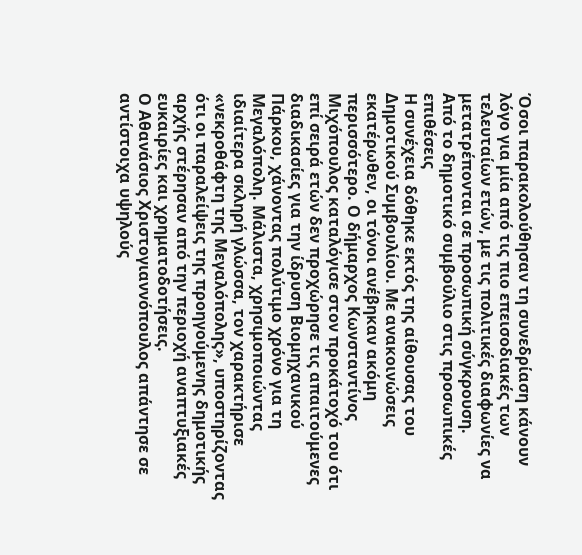Όσοι παρακολούθησαν τη συνεδρίαση κάνουν λόγο για μία από τις πιο επεισοδιακές των τελευταίων ετών, με τις πολιτικές διαφωνίες να μετατρέπονται σε προσωπική σύγκρουση.
Από το δημοτικό συμβούλιο στις προσωπικές επιθέσεις
Η συνέχεια δόθηκε εκτός της αίθουσας του Δημοτικού Συμβουλίου. Με ανακοινώσεις εκατέρωθεν, οι τόνοι ανέβηκαν ακόμη περισσότερο. Ο δήμαρχος Κωνσταντίνος Μιχόπουλος καταλόγισε στον προκάτοχό του ότι επί σειρά ετών δεν προχώρησε τις απαιτούμενες διαδικασίες για την ίδρυση Βιομηχανικού Πάρκου, χάνοντας πολύτιμο χρόνο για τη Μεγαλόπολη. Μάλιστα, χρησιμοποιώντας ιδιαίτερα σκληρή γλώσσα, τον χαρακτήρισε «νεκροθάφτη της Μεγαλόπολης», υποστηρίζοντας ότι οι παραλείψεις της προηγούμενης δημοτικής αρχής στέρησαν από την περιοχή αναπτυξιακές ευκαιρίες και χρηματοδοτήσεις.
Ο Αθανάσιος Χριστογιαννόπουλος απάντησε σε αντίστοιχα υψηλούς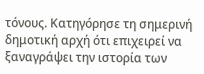τόνους. Κατηγόρησε τη σημερινή δημοτική αρχή ότι επιχειρεί να ξαναγράψει την ιστορία των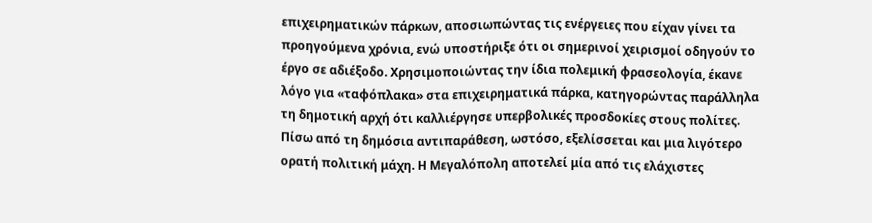επιχειρηματικών πάρκων, αποσιωπώντας τις ενέργειες που είχαν γίνει τα προηγούμενα χρόνια, ενώ υποστήριξε ότι οι σημερινοί χειρισμοί οδηγούν το έργο σε αδιέξοδο. Χρησιμοποιώντας την ίδια πολεμική φρασεολογία, έκανε λόγο για «ταφόπλακα» στα επιχειρηματικά πάρκα, κατηγορώντας παράλληλα τη δημοτική αρχή ότι καλλιέργησε υπερβολικές προσδοκίες στους πολίτες. Πίσω από τη δημόσια αντιπαράθεση, ωστόσο, εξελίσσεται και μια λιγότερο ορατή πολιτική μάχη. Η Μεγαλόπολη αποτελεί μία από τις ελάχιστες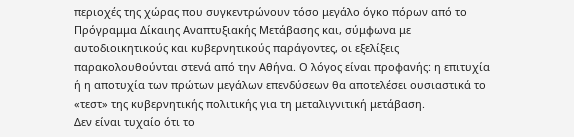περιοχές της χώρας που συγκεντρώνουν τόσο μεγάλο όγκο πόρων από το Πρόγραμμα Δίκαιης Αναπτυξιακής Μετάβασης και, σύμφωνα με αυτοδιοικητικούς και κυβερνητικούς παράγοντες, οι εξελίξεις παρακολουθούνται στενά από την Αθήνα. Ο λόγος είναι προφανής: η επιτυχία ή η αποτυχία των πρώτων μεγάλων επενδύσεων θα αποτελέσει ουσιαστικά το «τεστ» της κυβερνητικής πολιτικής για τη μεταλιγνιτική μετάβαση.
Δεν είναι τυχαίο ότι το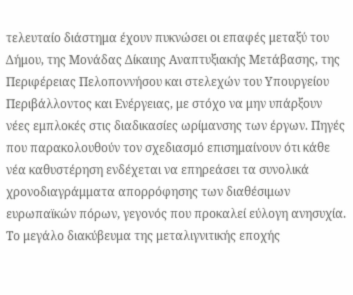τελευταίο διάστημα έχουν πυκνώσει οι επαφές μεταξύ του Δήμου, της Μονάδας Δίκαιης Αναπτυξιακής Μετάβασης, της Περιφέρειας Πελοποννήσου και στελεχών του Υπουργείου Περιβάλλοντος και Ενέργειας, με στόχο να μην υπάρξουν νέες εμπλοκές στις διαδικασίες ωρίμανσης των έργων. Πηγές που παρακολουθούν τον σχεδιασμό επισημαίνουν ότι κάθε νέα καθυστέρηση ενδέχεται να επηρεάσει τα συνολικά χρονοδιαγράμματα απορρόφησης των διαθέσιμων ευρωπαϊκών πόρων, γεγονός που προκαλεί εύλογη ανησυχία.
Το μεγάλο διακύβευμα της μεταλιγνιτικής εποχής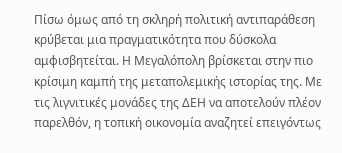Πίσω όμως από τη σκληρή πολιτική αντιπαράθεση κρύβεται μια πραγματικότητα που δύσκολα αμφισβητείται. Η Μεγαλόπολη βρίσκεται στην πιο κρίσιμη καμπή της μεταπολεμικής ιστορίας της. Με τις λιγνιτικές μονάδες της ΔΕΗ να αποτελούν πλέον παρελθόν, η τοπική οικονομία αναζητεί επειγόντως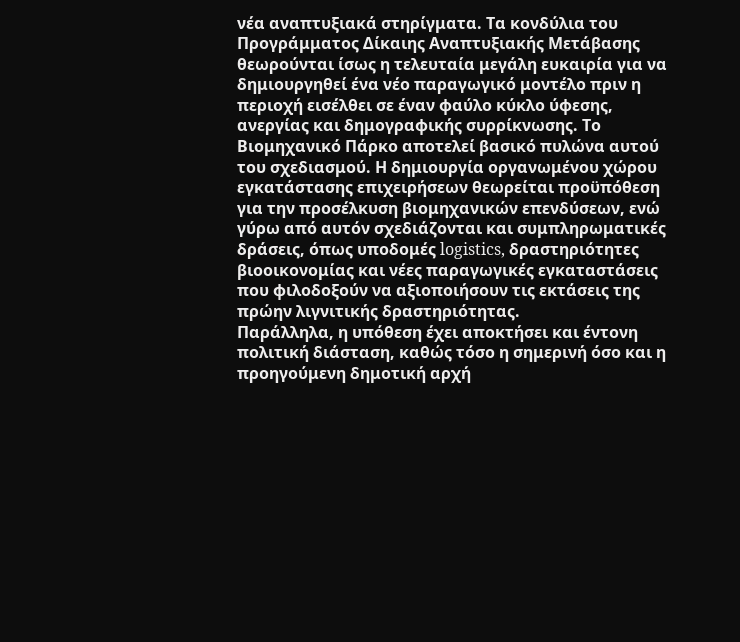νέα αναπτυξιακά στηρίγματα. Τα κονδύλια του Προγράμματος Δίκαιης Αναπτυξιακής Μετάβασης θεωρούνται ίσως η τελευταία μεγάλη ευκαιρία για να δημιουργηθεί ένα νέο παραγωγικό μοντέλο πριν η περιοχή εισέλθει σε έναν φαύλο κύκλο ύφεσης, ανεργίας και δημογραφικής συρρίκνωσης. Το Βιομηχανικό Πάρκο αποτελεί βασικό πυλώνα αυτού του σχεδιασμού. Η δημιουργία οργανωμένου χώρου εγκατάστασης επιχειρήσεων θεωρείται προϋπόθεση για την προσέλκυση βιομηχανικών επενδύσεων, ενώ γύρω από αυτόν σχεδιάζονται και συμπληρωματικές δράσεις, όπως υποδομές logistics, δραστηριότητες βιοοικονομίας και νέες παραγωγικές εγκαταστάσεις που φιλοδοξούν να αξιοποιήσουν τις εκτάσεις της πρώην λιγνιτικής δραστηριότητας.
Παράλληλα, η υπόθεση έχει αποκτήσει και έντονη πολιτική διάσταση, καθώς τόσο η σημερινή όσο και η προηγούμενη δημοτική αρχή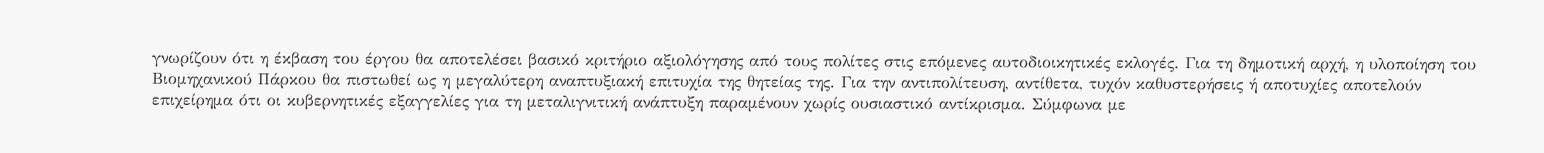γνωρίζουν ότι η έκβαση του έργου θα αποτελέσει βασικό κριτήριο αξιολόγησης από τους πολίτες στις επόμενες αυτοδιοικητικές εκλογές. Για τη δημοτική αρχή, η υλοποίηση του Βιομηχανικού Πάρκου θα πιστωθεί ως η μεγαλύτερη αναπτυξιακή επιτυχία της θητείας της. Για την αντιπολίτευση, αντίθετα, τυχόν καθυστερήσεις ή αποτυχίες αποτελούν επιχείρημα ότι οι κυβερνητικές εξαγγελίες για τη μεταλιγνιτική ανάπτυξη παραμένουν χωρίς ουσιαστικό αντίκρισμα. Σύμφωνα με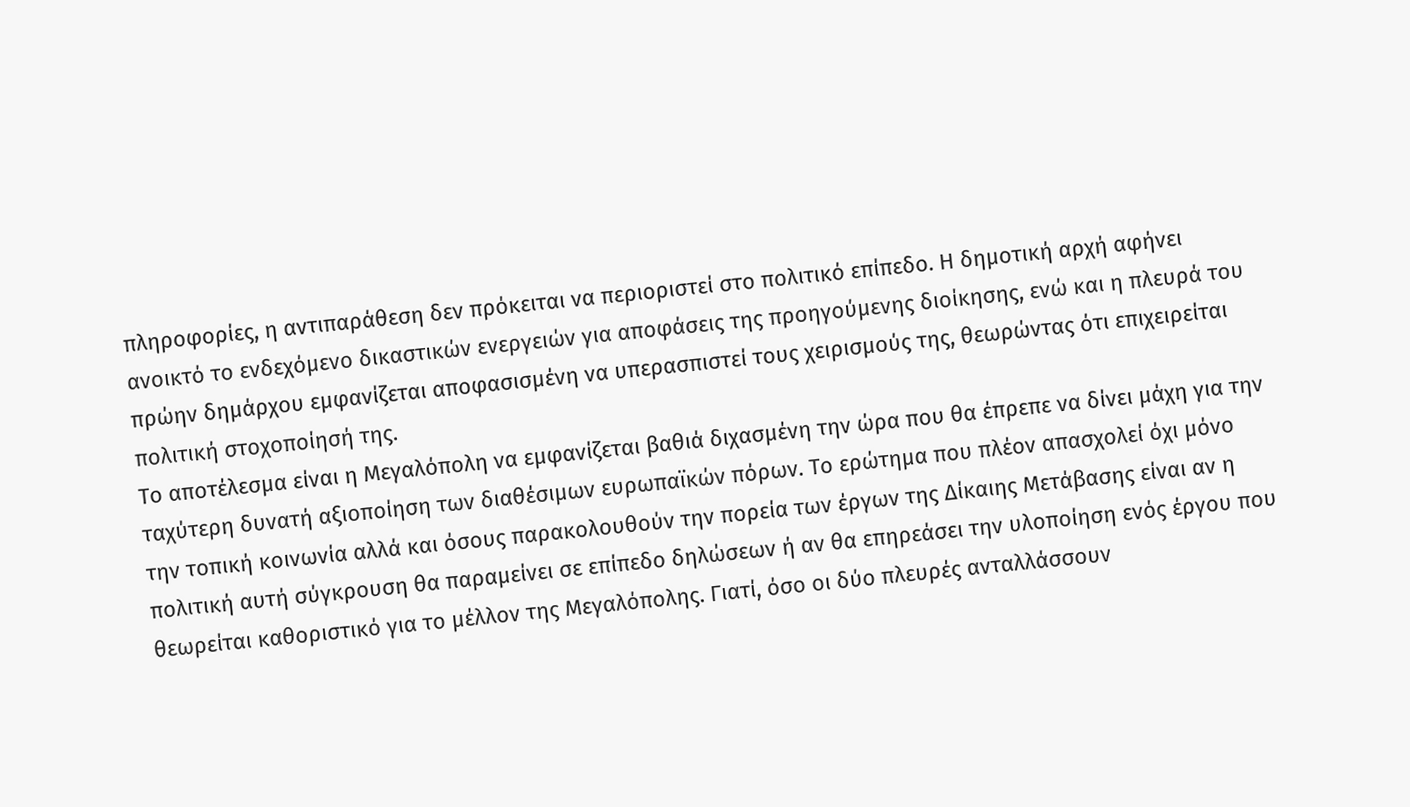πληροφορίες, η αντιπαράθεση δεν πρόκειται να περιοριστεί στο πολιτικό επίπεδο. Η δημοτική αρχή αφήνει ανοικτό το ενδεχόμενο δικαστικών ενεργειών για αποφάσεις της προηγούμενης διοίκησης, ενώ και η πλευρά του πρώην δημάρχου εμφανίζεται αποφασισμένη να υπερασπιστεί τους χειρισμούς της, θεωρώντας ότι επιχειρείται πολιτική στοχοποίησή της.
Το αποτέλεσμα είναι η Μεγαλόπολη να εμφανίζεται βαθιά διχασμένη την ώρα που θα έπρεπε να δίνει μάχη για την ταχύτερη δυνατή αξιοποίηση των διαθέσιμων ευρωπαϊκών πόρων. Το ερώτημα που πλέον απασχολεί όχι μόνο την τοπική κοινωνία αλλά και όσους παρακολουθούν την πορεία των έργων της Δίκαιης Μετάβασης είναι αν η πολιτική αυτή σύγκρουση θα παραμείνει σε επίπεδο δηλώσεων ή αν θα επηρεάσει την υλοποίηση ενός έργου που θεωρείται καθοριστικό για το μέλλον της Μεγαλόπολης. Γιατί, όσο οι δύο πλευρές ανταλλάσσουν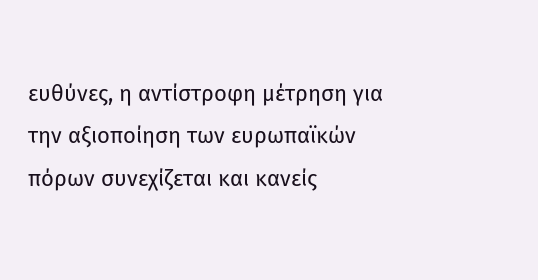ευθύνες, η αντίστροφη μέτρηση για την αξιοποίηση των ευρωπαϊκών πόρων συνεχίζεται και κανείς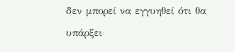δεν μπορεί να εγγυηθεί ότι θα υπάρξει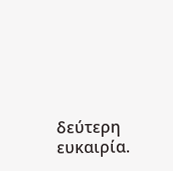δεύτερη ευκαιρία.